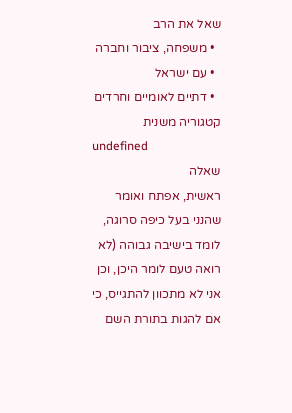שאל את הרב
  • משפחה, ציבור וחברה
  • עם ישראל
  • דתיים לאומיים וחרדים
קטגוריה משנית
undefined
שאלה
ראשית, אפתח ואומר שהנני בעל כיפה סרוגה, לומד בישיבה גבוהה (לא רואה טעם לומר היכן, וכן אני לא מתכוון להתגייס, כי אם להגות בתורת השם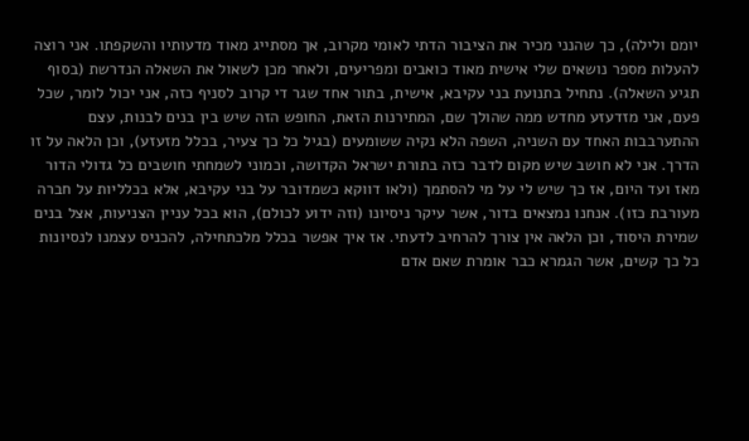יומם ולילה), כך שהנני מכיר את הציבור הדתי לאומי מקרוב, אך מסתייג מאוד מדעותיו והשקפתו. אני רוצה להעלות מספר נושאים שלי אישית מאוד כואבים ומפריעים, ולאחר מכן לשאול את השאלה הנדרשת (בסוף תגיע השאלה). נתחיל בתנועת בני עקיבא, אישית, בתור אחד שגר די קרוב לסניף כזה, אני יכול לומר, שכל פעם, אני מזדעזע מחדש ממה שהולך שם, המתירנות הזאת, החופש הזה שיש בין בנים לבנות, עצם ההתערבבות האחד עם השניה, השפה הלא נקיה ששומעים (בגיל כל כך צעיר, בכלל מזעזע), וכן הלאה על זו הדרך. אני לא חושב שיש מקום לדבר כזה בתורת ישראל הקדושה, וכמוני לשמחתי חושבים כל גדולי הדור מאז ועד היום, אז כך שיש לי על מי להסתמך (ולאו דווקא כשמדובר על בני עקיבא, אלא בכלליות על חברה מעורבת כזו). אנחנו נמצאים בדור, אשר עיקר ניסיונו (וזה ידוע לכולם), הוא בכל עניין הצניעות, אצל בנים שמירת היסוד, וכן הלאה אין צורך להרחיב לדעתי. אז איך אפשר בכלל מלכתחילה, להכניס עצמנו לנסיונות כל כך קשים, אשר הגמרא כבר אומרת שאם אדם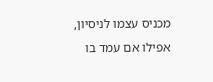מכניס עצמו לניסיון, אפילו אם עמד בו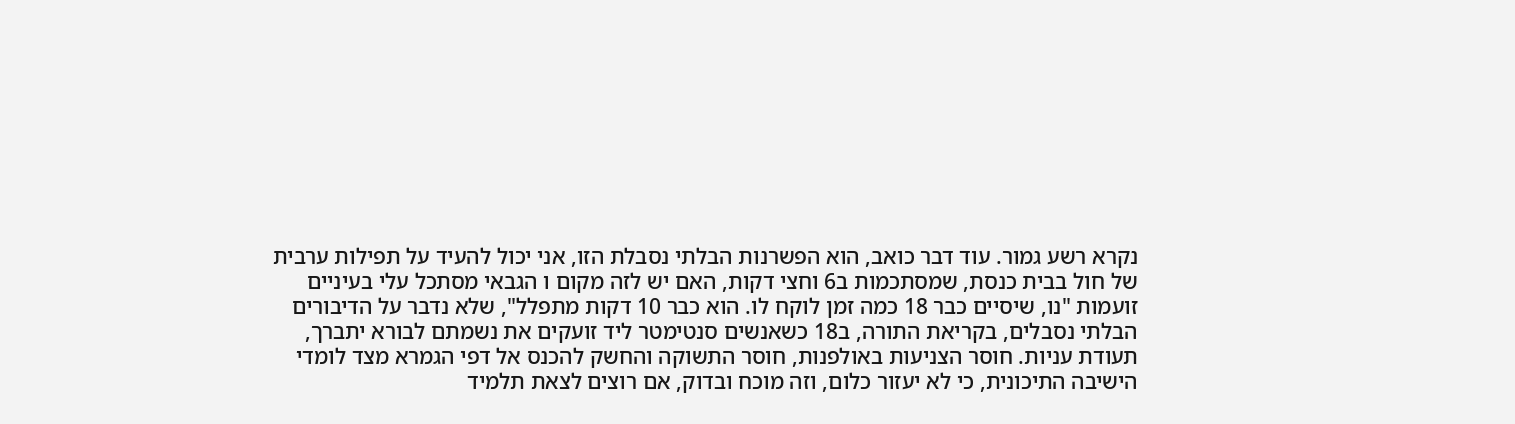נקרא רשע גמור. עוד דבר כואב, הוא הפשרנות הבלתי נסבלת הזו, אני יכול להעיד על תפילות ערבית של חול בבית כנסת, שמסתכמות ב6 וחצי דקות, האם יש לזה מקום ו הגבאי מסתכל עלי בעיניים זועמות "נו, שיסיים כבר 18 כמה זמן לוקח לו. הוא כבר 10 דקות מתפלל", שלא נדבר על הדיבורים הבלתי נסבלים, בקריאת התורה, ב18 כשאנשים סנטימטר ליד זועקים את נשמתם לבורא יתברך, תעודת עניות. חוסר הצניעות באולפנות, חוסר התשוקה והחשק להכנס אל דפי הגמרא מצד לומדי הישיבה התיכונית, כי לא יעזור כלום, וזה מוכח ובדוק, אם רוצים לצאת תלמיד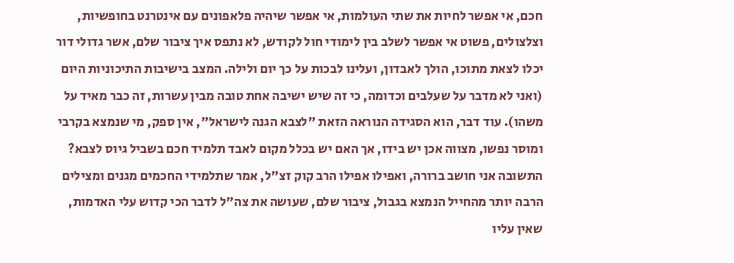חכם, אי אפשר לחיות את שתי העולמות, אי אפשר שיהיה פלאפונים עם אינטרנט בחופשיות, וצלצולים, פשוט אי אפשר לשלב בין לימודי חול לקודש, לא נתפס איך ציבור שלם, אשר גדולי דור יכלו לצאת מתוכו, הולך לאבדון, ועלינו לבכות על כך יום ולילה. המצב בישיבות התיכוניות היום (ואני לא מדבר על שעלבים וכדומה, כי זה שיש ישיבה אחת טובה מבין עשרות, זה כבר מאיד על משהו). עוד דבר, הוא הסגידה הנוראה הזאת "לצבא הגנה לישראל", אין ספק, מי שנמצא בקרבי ומוסר נפשו, מצווה אכן יש בידו, אך האם יש בכלל מקום לאבד תלמיד חכם בשביל גיוס לצבא? התשובה אני חושב ברורה, ואפילו אפילו הרב קוק זצ"ל, אמר שתלמידי החכמים מגנים ומצילים הרבה יותר מהחייל הנמצא בגבול, ציבור שלם, שעושה את צה"ל לדבר הכי קדוש עלי האדמות, שאין עליו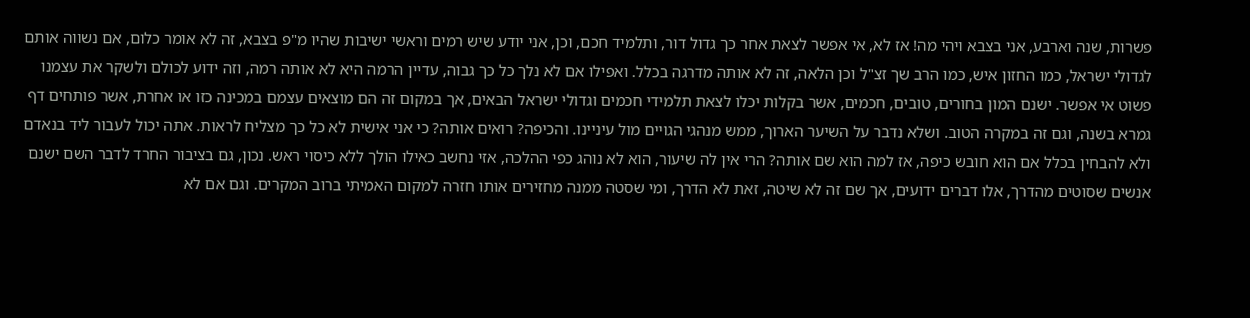פשרות, שנה וארבע, אני בצבא ויהי מה! אז לא, אי אפשר לצאת אחר כך גדול דור, ותלמיד חכם, וכן, אני יודע שיש רמים וראשי ישיבות שהיו מ"פ בצבא, זה לא אומר כלום, אם נשווה אותם לגדולי ישראל, כמו החזון איש, כמו הרב שך זצ"ל וכן הלאה, זה לא אותה מדרגה בכלל. ואפילו אם לא נלך כל כך גבוה, עדיין הרמה היא לא אותה רמה, וזה ידוע לכולם ולשקר את עצמנו פשוט אי אפשר. ישנם המון בחורים, טובים, חכמים, אשר בקלות יכלו לצאת תלמידי חכמים וגדולי ישראל הבאים, אך במקום זה הם מוצאים עצמם במכינה כזו או אחרת, אשר פותחים דף גמרא בשנה, וגם זה במקרה הטוב. ושלא נדבר על השיער הארוך, ממש מנהגי הגויים מול עיניינו. והכיפה? רואים אותה? כי אני אישית לא כל כך מצליח לראות. אתה יכול לעבור ליד בנאדם ולא להבחין בכלל אם הוא חובש כיפה, אז למה הוא שם אותה? הרי אין לה שיעור, הוא לא נוהג כפי ההלכה, אזי נחשב כאילו הולך ללא כיסוי ראש. נכון, גם בציבור החרד לדבר השם ישנם אנשים שסוטים מהדרך, אלו דברים ידועים, אך שם זה לא שיטה, זאת לא הדרך, ומי שסטה ממנה מחזירים אותו חזרה למקום האמיתי ברוב המקרים. וגם אם לא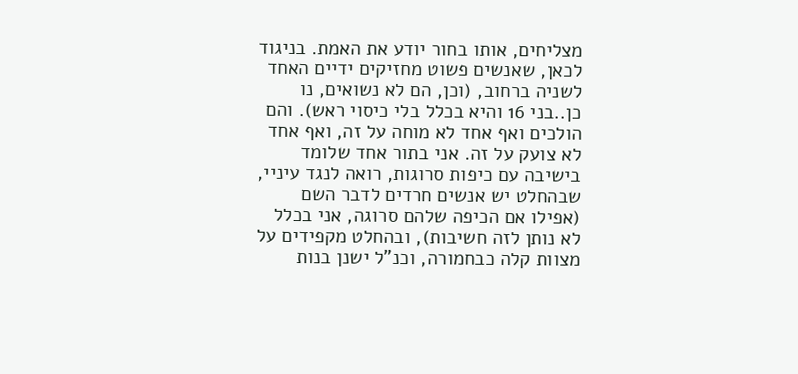מצליחים, אותו בחור יודע את האמת. בניגוד לכאן, שאנשים פשוט מחזיקים ידיים האחד לשניה ברחוב, (וכן, הם לא נשואים, נו כן..בני 16 והיא בכלל בלי כיסוי ראש). והם הולכים ואף אחד לא מוחה על זה, ואף אחד לא צועק על זה. אני בתור אחד שלומד בישיבה עם כיפות סרוגות, רואה לנגד עיניי, שבהחלט יש אנשים חרדים לדבר השם (אפילו אם הכיפה שלהם סרוגה, אני בכלל לא נותן לזה חשיבות), ובהחלט מקפידים על מצוות קלה כבחמורה, וכנ"ל ישנן בנות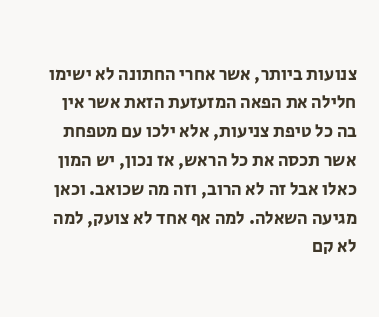צנועות ביותר, אשר אחרי החתונה לא ישימו חלילה את הפאה המזעזעת הזאת אשר אין בה כל טיפת צניעות, אלא ילכו עם מטפחת אשר תכסה את כל הראש, אז נכון, יש המון כאלו אבל זה לא הרוב, וזה מה שכואב. וכאן מגיעה השאלה. למה אף אחד לא צועק, למה לא קם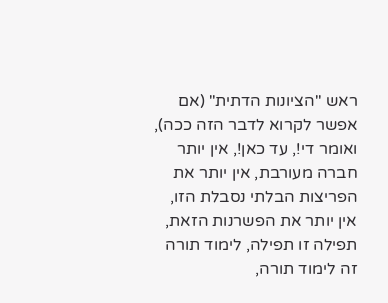ראש "הציונות הדתית" (אם אפשר לקרוא לדבר הזה ככה), ואומר די!, עד כאן!, אין יותר חברה מעורבת, אין יותר את הפריצות הבלתי נסבלת הזו, אין יותר את הפשרנות הזאת, תפילה זו תפילה, לימוד תורה זה לימוד תורה,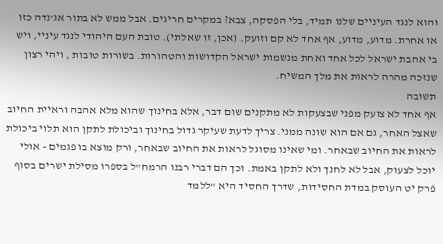והוא לנגד העיניים שלנו תמיד, בלי הפסקה, צבא? במקרים חריגים. אבל ממש לא בתור אג’נדה כזו או אחרת. מדוע, מדוע, אף אחד לא קם וזועק. (אכן, זו שאלתי). טובת העם היהודי לנגד עיניי, ויש בי אהבת ישראל לכל אחד ואחת מנשמות ישראל הקדושות והטהורות. בשורות טובות , ויהי רצון שנזכה מהרה לראות את מלך המשיח.
תשובה
אף אחד לא צועק מפני שבצעקות לא מתקנים שום דבר, אלא בחינוך שהוא מלא אהבה וראיית החיוב שאצל האחר, גם אם הוא שונה ממני. צריך לדעת שעיקר גדול בחינוך וביכולת לתקן הוא תלוי ביכולת לראות את החיוב שבאחר. ומי שאינו מסוגל לראות את החיוב שבאחר, ורק מוצא בו פגמים - אולי יוכל לצעוק, אבל לא לחנך ולא לתקן באמת. וכך הם דברי רבנו הרמח"ל בספרו מסילת ישרים בסוף פרק יט העוסק במדת החסידות, שדרך החסיד היא "ללמד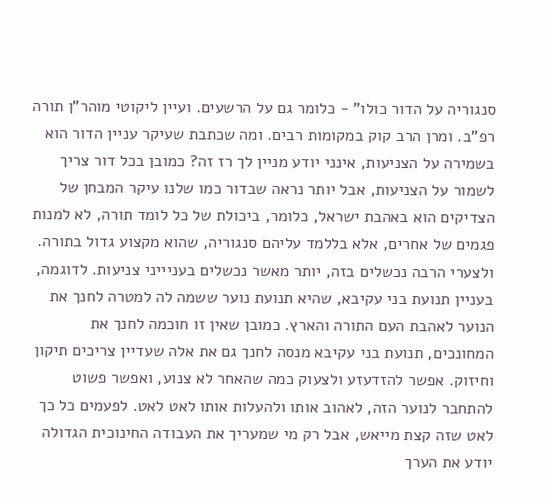סנגוריה על הדור כולו" - כלומר גם על הרשעים. ועיין ליקוטי מוהר"ן תורה רפ"ב. ומרן הרב קוק במקומות רבים. ומה שכתבת שעיקר עניין הדור הוא בשמירה על הצניעות, אינני יודע מניין לך רז זה? כמובן בכל דור צריך לשמור על הצניעות, אבל יותר נראה שבדור כמו שלנו עיקר המבחן של הצדיקים הוא באהבת ישראל, כלומר, ביכולת של כל לומד תורה, לא למנות פגמים של אחרים, אלא בללמד עליהם סנגוריה, שהוא מקצוע גדול בתורה. ולצערי הרבה נכשלים בזה, יותר מאשר נכשלים בעניייני צניעות. לדוגמה, בעניין תנועת בני עקיבא, שהיא תנועת נוער ששמה לה למטרה לחנך את הנוער לאהבת העם התורה והארץ. כמובן שאין זו חוכמה לחנך את המחונכים, תנועת בני עקיבא מנסה לחנך גם את אלה שעדיין צריכים תיקון וחיזוק. אפשר להזדעזע ולצעוק כמה שהאחר לא צנוע, ואפשר פשוט להתחבר לנוער הזה, לאהוב אותו ולהעלות אותו לאט לאט. לפעמים כל כך לאט שזה קצת מייאש, אבל רק מי שמעריך את העבודה החינוכית הגדולה יודע את הערך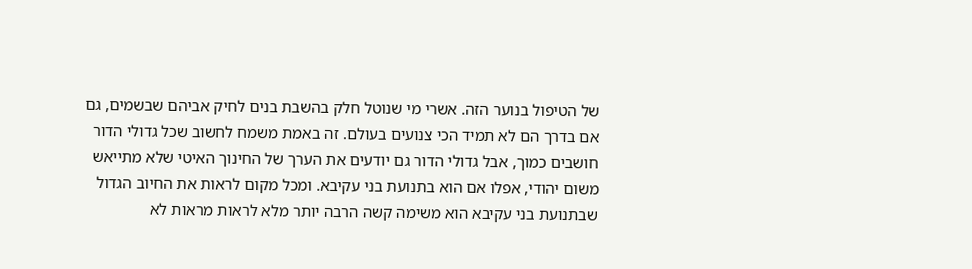של הטיפול בנוער הזה. אשרי מי שנוטל חלק בהשבת בנים לחיק אביהם שבשמים, גם אם בדרך הם לא תמיד הכי צנועים בעולם. זה באמת משמח לחשוב שכל גדולי הדור חושבים כמוך, אבל גדולי הדור גם יודעים את הערך של החינוך האיטי שלא מתייאש משום יהודי, אפלו אם הוא בתנועת בני עקיבא. ומכל מקום לראות את החיוב הגדול שבתנועת בני עקיבא הוא משימה קשה הרבה יותר מלא לראות מראות לא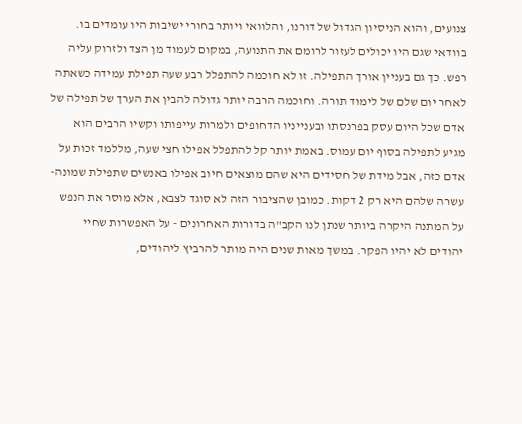צנועים, והוא הניסיון הגדול של דורנו, והלוואי ויותר בחורי ישיבות היו עומדים בו. בוודאי שגם היו יכולים לעזור לרומם את התנועה, במקום לעמוד מן הצד ולזרוק עליה רפש. כך גם בעניין אורך התפילה. זו לא חוכמה להתפלל רבע שעה תפילת עמידה כשאתה לאחר יום שלם של לימוד תורה. וחוכמה הרבה יותר גדולה להבין את הערך של תפילה של אדם שכל היום עסק בפרנסתו ובענייניו הדחופים ולמרות עייפותו וקשיו הרבים הוא מגיע לתפילה בסוף יום עמוס. באמת יותר קל להתפלל אפילו חצי שעה, מללמד זכות על אדם כזה, אבל מידת של חסידים היא שהם מוצאים חיוב אפילו באנשים שתפילת שמונה-עשרה שלהם היא רק 2 דקות. כמובן שהציבור הזה לא סוגד לצבא, אלא מוסר את הנפש על המתנה היקרה ביותר שנתן לנו הקב"ה בדורות האחרונים - על האפשרות שחיי יהודים לא יהיו הפקר. במשך מאות שנים היה מותר להרביץ ליהודים,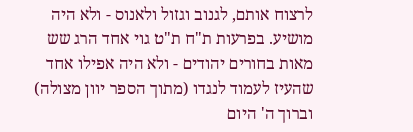לרצוח אותם, לגנוב וגזול ולאנוס - ולא היה מושיע. בפרעות ת"ח ת"ט גוי אחד הרג שש מאות בחורים יהודים - ולא היה אפילו אחד שהעיז לעמוד לנגדו (מתוך הספר יוון מצולה) וברוך ה' היום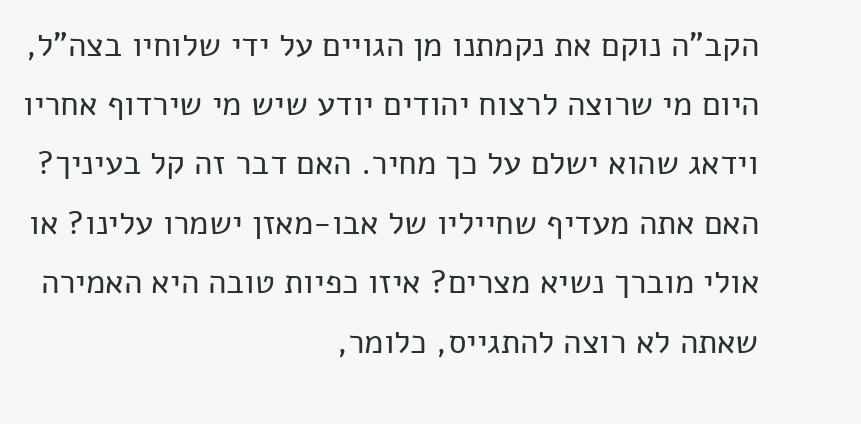הקב"ה נוקם את נקמתנו מן הגויים על ידי שלוחיו בצה"ל, היום מי שרוצה לרצוח יהודים יודע שיש מי שירדוף אחריו וידאג שהוא ישלם על כך מחיר. האם דבר זה קל בעיניך? האם אתה מעדיף שחייליו של אבו-מאזן ישמרו עלינו? או אולי מוברך נשיא מצרים? איזו כפיות טובה היא האמירה שאתה לא רוצה להתגייס, כלומר,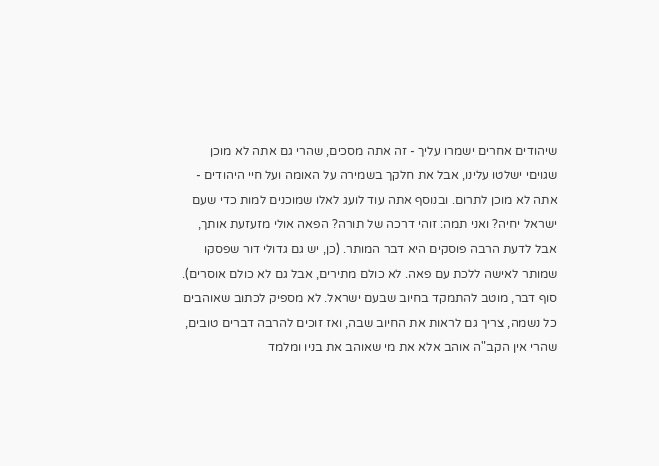שיהודים אחרים ישמרו עליך - זה אתה מסכים, שהרי גם אתה לא מוכן שגויםי ישלטו עלינו, אבל את חלקך בשמירה על האומה ועל חיי היהודים - אתה לא מוכן לתרום. ובנוסף אתה עוד לועג לאלו שמוכנים למות כדי שעם ישראל יחיה? ואני תמה: זוהי דרכה של תורה? הפאה אולי מזעזעת אותך, אבל לדעת הרבה פוסקים היא דבר המותר. (כן, יש גם גדולי דור שפסקו שמותר לאישה ללכת עם פאה. לא כולם מתירים, אבל גם לא כולם אוסרים). סוף דבר, מוטב להתמקד בחיוב שבעם ישראל. לא מספיק לכתוב שאוהבים כל נשמה, צריך גם לראות את החיוב שבה, ואז זוכים להרבה דברים טובים, שהרי אין הקב"ה אוהב אלא את מי שאוהב את בניו ומלמד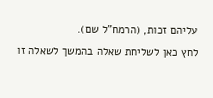עליהם זכות, (הרמח"ל שם).
לחץ כאן לשליחת שאלה בהמשך לשאלה זו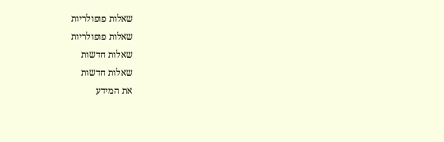שאלות פופולריות
שאלות פופולריות
שאלות חדשות
שאלות חדשות
את המידע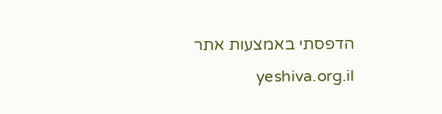הדפסתי באמצעות אתר yeshiva.org.il